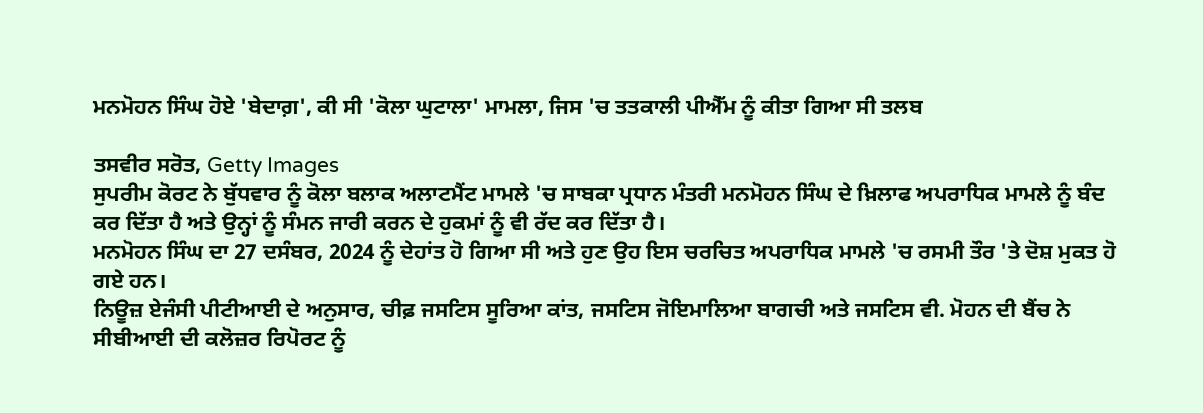ਮਨਮੋਹਨ ਸਿੰਘ ਹੋਏ 'ਬੇਦਾਗ਼', ਕੀ ਸੀ 'ਕੋਲਾ ਘੁਟਾਲਾ' ਮਾਮਲਾ, ਜਿਸ 'ਚ ਤਤਕਾਲੀ ਪੀਐੱਮ ਨੂੰ ਕੀਤਾ ਗਿਆ ਸੀ ਤਲਬ

ਤਸਵੀਰ ਸਰੋਤ, Getty Images
ਸੁਪਰੀਮ ਕੋਰਟ ਨੇ ਬੁੱਧਵਾਰ ਨੂੰ ਕੋਲਾ ਬਲਾਕ ਅਲਾਟਮੈਂਟ ਮਾਮਲੇ 'ਚ ਸਾਬਕਾ ਪ੍ਰਧਾਨ ਮੰਤਰੀ ਮਨਮੋਹਨ ਸਿੰਘ ਦੇ ਖ਼ਿਲਾਫ ਅਪਰਾਧਿਕ ਮਾਮਲੇ ਨੂੰ ਬੰਦ ਕਰ ਦਿੱਤਾ ਹੈ ਅਤੇ ਉਨ੍ਹਾਂ ਨੂੰ ਸੰਮਨ ਜਾਰੀ ਕਰਨ ਦੇ ਹੁਕਮਾਂ ਨੂੰ ਵੀ ਰੱਦ ਕਰ ਦਿੱਤਾ ਹੈ।
ਮਨਮੋਹਨ ਸਿੰਘ ਦਾ 27 ਦਸੰਬਰ, 2024 ਨੂੰ ਦੇਹਾਂਤ ਹੋ ਗਿਆ ਸੀ ਅਤੇ ਹੁਣ ਉਹ ਇਸ ਚਰਚਿਤ ਅਪਰਾਧਿਕ ਮਾਮਲੇ 'ਚ ਰਸਮੀ ਤੌਰ 'ਤੇ ਦੋਸ਼ ਮੁਕਤ ਹੋ ਗਏ ਹਨ।
ਨਿਊਜ਼ ਏਜੰਸੀ ਪੀਟੀਆਈ ਦੇ ਅਨੁਸਾਰ, ਚੀਫ਼ ਜਸਟਿਸ ਸੂਰਿਆ ਕਾਂਤ, ਜਸਟਿਸ ਜੋਇਮਾਲਿਆ ਬਾਗਚੀ ਅਤੇ ਜਸਟਿਸ ਵੀ. ਮੋਹਨ ਦੀ ਬੈਂਚ ਨੇ ਸੀਬੀਆਈ ਦੀ ਕਲੋਜ਼ਰ ਰਿਪੋਰਟ ਨੂੰ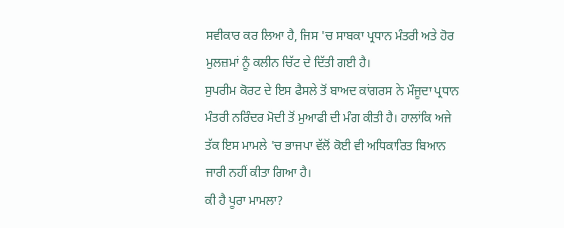ਸਵੀਕਾਰ ਕਰ ਲਿਆ ਹੈ, ਜਿਸ 'ਚ ਸਾਬਕਾ ਪ੍ਰਧਾਨ ਮੰਤਰੀ ਅਤੇ ਹੋਰ ਮੁਲਜ਼ਮਾਂ ਨੂੰ ਕਲੀਨ ਚਿੱਟ ਦੇ ਦਿੱਤੀ ਗਈ ਹੈ।
ਸੁਪਰੀਮ ਕੋਰਟ ਦੇ ਇਸ ਫੈਸਲੇ ਤੋਂ ਬਾਅਦ ਕਾਂਗਰਸ ਨੇ ਮੌਜੂਦਾ ਪ੍ਰਧਾਨ ਮੰਤਰੀ ਨਰਿੰਦਰ ਮੋਦੀ ਤੋਂ ਮੁਆਫੀ ਦੀ ਮੰਗ ਕੀਤੀ ਹੈ। ਹਾਲਾਂਕਿ ਅਜੇ ਤੱਕ ਇਸ ਮਾਮਲੇ 'ਚ ਭਾਜਪਾ ਵੱਲੋਂ ਕੋਈ ਵੀ ਅਧਿਕਾਰਿਤ ਬਿਆਨ ਜਾਰੀ ਨਹੀਂ ਕੀਤਾ ਗਿਆ ਹੈ।
ਕੀ ਹੈ ਪੂਰਾ ਮਾਮਲਾ?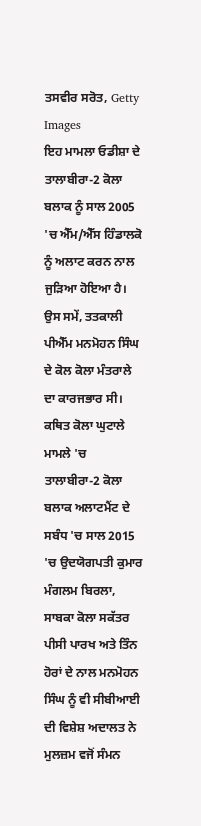ਤਸਵੀਰ ਸਰੋਤ, Getty Images
ਇਹ ਮਾਮਲਾ ਓਡੀਸ਼ਾ ਦੇ ਤਾਲਾਬੀਰਾ-2 ਕੋਲਾ ਬਲਾਕ ਨੂੰ ਸਾਲ 2005 'ਚ ਐੱਮ/ਐੱਸ ਹਿੰਡਾਲਕੋ ਨੂੰ ਅਲਾਟ ਕਰਨ ਨਾਲ ਜੁੜਿਆ ਹੋਇਆ ਹੈ। ਉਸ ਸਮੇਂ, ਤਤਕਾਲੀ ਪੀਐੱਮ ਮਨਮੋਹਨ ਸਿੰਘ ਦੇ ਕੋਲ ਕੋਲਾ ਮੰਤਰਾਲੇ ਦਾ ਕਾਰਜਭਾਰ ਸੀ।
ਕਥਿਤ ਕੋਲਾ ਘੁਟਾਲੇ ਮਾਮਲੇ 'ਚ ਤਾਲਾਬੀਰਾ-2 ਕੋਲਾ ਬਲਾਕ ਅਲਾਟਮੈਂਟ ਦੇ ਸਬੰਧ 'ਚ ਸਾਲ 2015 'ਚ ਉਦਯੋਗਪਤੀ ਕੁਮਾਰ ਮੰਗਲਮ ਬਿਰਲਾ, ਸਾਬਕਾ ਕੋਲਾ ਸਕੱਤਰ ਪੀਸੀ ਪਾਰਖ ਅਤੇ ਤਿੰਨ ਹੋਰਾਂ ਦੇ ਨਾਲ ਮਨਮੋਹਨ ਸਿੰਘ ਨੂੰ ਵੀ ਸੀਬੀਆਈ ਦੀ ਵਿਸ਼ੇਸ਼ ਅਦਾਲਤ ਨੇ ਮੁਲਜ਼ਮ ਵਜੋਂ ਸੰਮਨ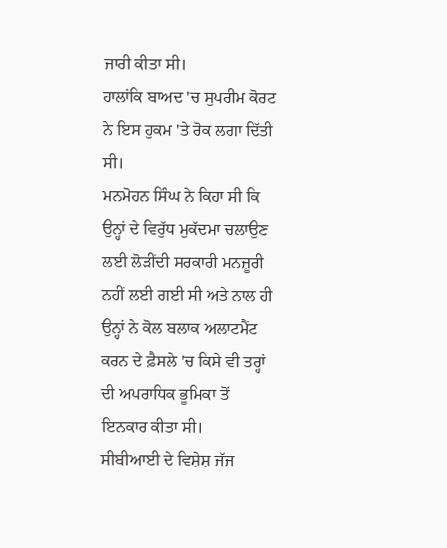ਜਾਰੀ ਕੀਤਾ ਸੀ।
ਹਾਲਾਂਕਿ ਬਾਅਦ 'ਚ ਸੁਪਰੀਮ ਕੋਰਟ ਨੇ ਇਸ ਹੁਕਮ 'ਤੇ ਰੋਕ ਲਗਾ ਦਿੱਤੀ ਸੀ।
ਮਨਮੋਹਨ ਸਿੰਘ ਨੇ ਕਿਹਾ ਸੀ ਕਿ ਉਨ੍ਹਾਂ ਦੇ ਵਿਰੁੱਧ ਮੁਕੱਦਮਾ ਚਲਾਉਣ ਲਈ ਲੋੜੀਂਦੀ ਸਰਕਾਰੀ ਮਨਜ਼ੂਰੀ ਨਹੀਂ ਲਈ ਗਈ ਸੀ ਅਤੇ ਨਾਲ ਹੀ ਉਨ੍ਹਾਂ ਨੇ ਕੋਲ ਬਲਾਕ ਅਲਾਟਮੈਂਟ ਕਰਨ ਦੇ ਫ਼ੈਸਲੇ 'ਚ ਕਿਸੇ ਵੀ ਤਰ੍ਹਾਂ ਦੀ ਅਪਰਾਧਿਕ ਭੂਮਿਕਾ ਤੋਂ ਇਨਕਾਰ ਕੀਤਾ ਸੀ।
ਸੀਬੀਆਈ ਦੇ ਵਿਸ਼ੇਸ਼ ਜੱਜ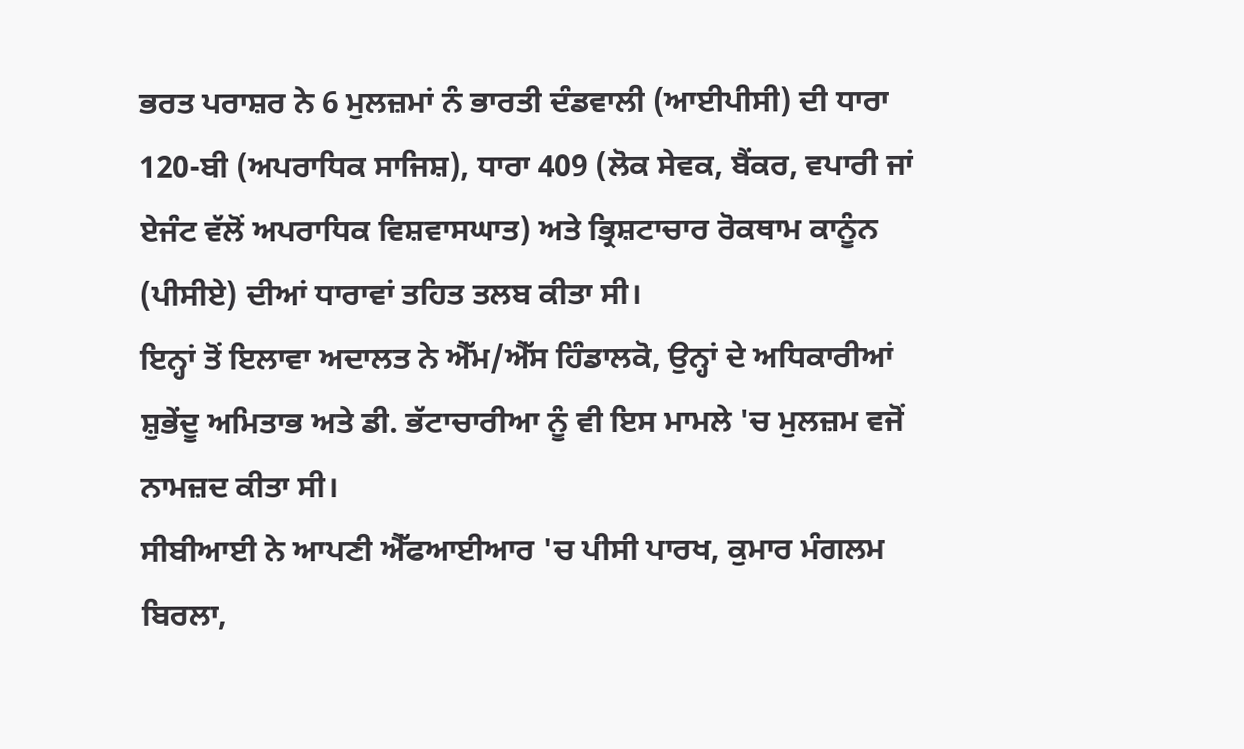ਭਰਤ ਪਰਾਸ਼ਰ ਨੇ 6 ਮੁਲਜ਼ਮਾਂ ਨੰ ਭਾਰਤੀ ਦੰਡਵਾਲੀ (ਆਈਪੀਸੀ) ਦੀ ਧਾਰਾ 120-ਬੀ (ਅਪਰਾਧਿਕ ਸਾਜਿਸ਼), ਧਾਰਾ 409 (ਲੋਕ ਸੇਵਕ, ਬੈਂਕਰ, ਵਪਾਰੀ ਜਾਂ ਏਜੰਟ ਵੱਲੋਂ ਅਪਰਾਧਿਕ ਵਿਸ਼ਵਾਸਘਾਤ) ਅਤੇ ਭ੍ਰਿਸ਼ਟਾਚਾਰ ਰੋਕਥਾਮ ਕਾਨੂੰਨ (ਪੀਸੀਏ) ਦੀਆਂ ਧਾਰਾਵਾਂ ਤਹਿਤ ਤਲਬ ਕੀਤਾ ਸੀ।
ਇਨ੍ਹਾਂ ਤੋਂ ਇਲਾਵਾ ਅਦਾਲਤ ਨੇ ਐੱਮ/ਐੱਸ ਹਿੰਡਾਲਕੋ, ਉਨ੍ਹਾਂ ਦੇ ਅਧਿਕਾਰੀਆਂ ਸ਼ੁਭੇਂਦੂ ਅਮਿਤਾਭ ਅਤੇ ਡੀ. ਭੱਟਾਚਾਰੀਆ ਨੂੰ ਵੀ ਇਸ ਮਾਮਲੇ 'ਚ ਮੁਲਜ਼ਮ ਵਜੋਂ ਨਾਮਜ਼ਦ ਕੀਤਾ ਸੀ।
ਸੀਬੀਆਈ ਨੇ ਆਪਣੀ ਐੱਫਆਈਆਰ 'ਚ ਪੀਸੀ ਪਾਰਖ, ਕੁਮਾਰ ਮੰਗਲਮ ਬਿਰਲਾ,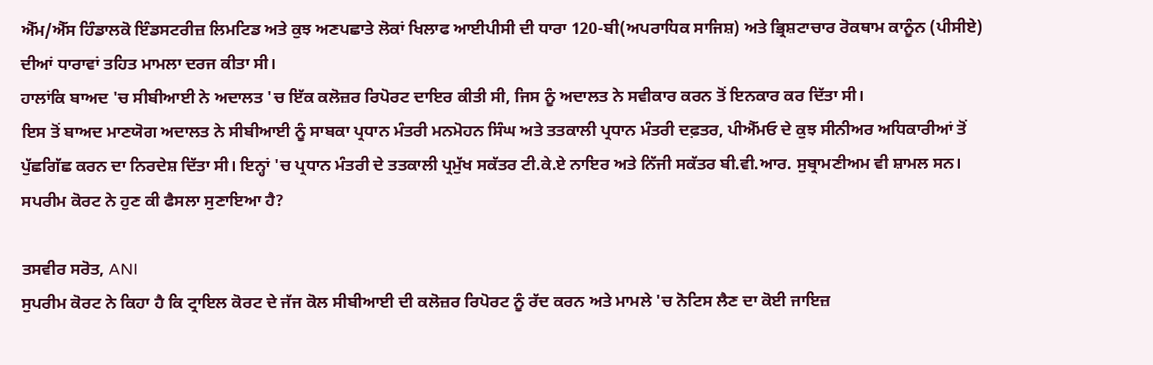ਐੱਮ/ਐੱਸ ਹਿੰਡਾਲਕੋ ਇੰਡਸਟਰੀਜ਼ ਲਿਮਟਿਡ ਅਤੇ ਕੁਝ ਅਣਪਛਾਤੇ ਲੋਕਾਂ ਖਿਲਾਫ ਆਈਪੀਸੀ ਦੀ ਧਾਰਾ 120-ਬੀ(ਅਪਰਾਧਿਕ ਸਾਜਿਸ਼) ਅਤੇ ਭ੍ਰਿਸ਼ਟਾਚਾਰ ਰੋਕਥਾਮ ਕਾਨੂੰਨ (ਪੀਸੀਏ) ਦੀਆਂ ਧਾਰਾਵਾਂ ਤਹਿਤ ਮਾਮਲਾ ਦਰਜ ਕੀਤਾ ਸੀ।
ਹਾਲਾਂਕਿ ਬਾਅਦ 'ਚ ਸੀਬੀਆਈ ਨੇ ਅਦਾਲਤ 'ਚ ਇੱਕ ਕਲੋਜ਼ਰ ਰਿਪੋਰਟ ਦਾਇਰ ਕੀਤੀ ਸੀ, ਜਿਸ ਨੂੰ ਅਦਾਲਤ ਨੇ ਸਵੀਕਾਰ ਕਰਨ ਤੋਂ ਇਨਕਾਰ ਕਰ ਦਿੱਤਾ ਸੀ।
ਇਸ ਤੋਂ ਬਾਅਦ ਮਾਣਯੋਗ ਅਦਾਲਤ ਨੇ ਸੀਬੀਆਈ ਨੂੰ ਸਾਬਕਾ ਪ੍ਰਧਾਨ ਮੰਤਰੀ ਮਨਮੋਹਨ ਸਿੰਘ ਅਤੇ ਤਤਕਾਲੀ ਪ੍ਰਧਾਨ ਮੰਤਰੀ ਦਫ਼ਤਰ, ਪੀਐੱਮਓ ਦੇ ਕੁਝ ਸੀਨੀਅਰ ਅਧਿਕਾਰੀਆਂ ਤੋਂ ਪੁੱਛਗਿੱਛ ਕਰਨ ਦਾ ਨਿਰਦੇਸ਼ ਦਿੱਤਾ ਸੀ। ਇਨ੍ਹਾਂ 'ਚ ਪ੍ਰਧਾਨ ਮੰਤਰੀ ਦੇ ਤਤਕਾਲੀ ਪ੍ਰਮੁੱਖ ਸਕੱਤਰ ਟੀ.ਕੇ.ਏ ਨਾਇਰ ਅਤੇ ਨਿੱਜੀ ਸਕੱਤਰ ਬੀ.ਵੀ.ਆਰ. ਸੁਬ੍ਰਾਮਣੀਅਮ ਵੀ ਸ਼ਾਮਲ ਸਨ।
ਸਪਰੀਮ ਕੋਰਟ ਨੇ ਹੁਣ ਕੀ ਫੈਸਲਾ ਸੁਣਾਇਆ ਹੈ?

ਤਸਵੀਰ ਸਰੋਤ, ANI
ਸੁਪਰੀਮ ਕੋਰਟ ਨੇ ਕਿਹਾ ਹੈ ਕਿ ਟ੍ਰਾਇਲ ਕੋਰਟ ਦੇ ਜੱਜ ਕੋਲ ਸੀਬੀਆਈ ਦੀ ਕਲੋਜ਼ਰ ਰਿਪੋਰਟ ਨੂੰ ਰੱਦ ਕਰਨ ਅਤੇ ਮਾਮਲੇ 'ਚ ਨੋਟਿਸ ਲੈਣ ਦਾ ਕੋਈ ਜਾਇਜ਼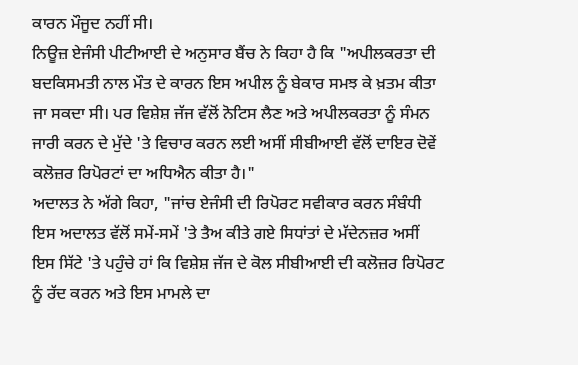ਕਾਰਨ ਮੌਜੂਦ ਨਹੀਂ ਸੀ।
ਨਿਊਜ਼ ਏਜੰਸੀ ਪੀਟੀਆਈ ਦੇ ਅਨੁਸਾਰ ਬੈਂਚ ਨੇ ਕਿਹਾ ਹੈ ਕਿ "ਅਪੀਲਕਰਤਾ ਦੀ ਬਦਕਿਸਮਤੀ ਨਾਲ ਮੌਤ ਦੇ ਕਾਰਨ ਇਸ ਅਪੀਲ ਨੂੰ ਬੇਕਾਰ ਸਮਝ ਕੇ ਖ਼ਤਮ ਕੀਤਾ ਜਾ ਸਕਦਾ ਸੀ। ਪਰ ਵਿਸ਼ੇਸ਼ ਜੱਜ ਵੱਲੋਂ ਨੋਟਿਸ ਲੈਣ ਅਤੇ ਅਪੀਲਕਰਤਾ ਨੂੰ ਸੰਮਨ ਜਾਰੀ ਕਰਨ ਦੇ ਮੁੱਦੇ 'ਤੇ ਵਿਚਾਰ ਕਰਨ ਲਈ ਅਸੀਂ ਸੀਬੀਆਈ ਵੱਲੋਂ ਦਾਇਰ ਦੋਵੇਂ ਕਲੋਜ਼ਰ ਰਿਪੋਰਟਾਂ ਦਾ ਅਧਿਐਨ ਕੀਤਾ ਹੈ।"
ਅਦਾਲਤ ਨੇ ਅੱਗੇ ਕਿਹਾ, "ਜਾਂਚ ਏਜੰਸੀ ਦੀ ਰਿਪੋਰਟ ਸਵੀਕਾਰ ਕਰਨ ਸੰਬੰਧੀ ਇਸ ਅਦਾਲਤ ਵੱਲੋਂ ਸਮੇਂ-ਸਮੇਂ 'ਤੇ ਤੈਅ ਕੀਤੇ ਗਏ ਸਿਧਾਂਤਾਂ ਦੇ ਮੱਦੇਨਜ਼ਰ ਅਸੀਂ ਇਸ ਸਿੱਟੇ 'ਤੇ ਪਹੁੰਚੇ ਹਾਂ ਕਿ ਵਿਸ਼ੇਸ਼ ਜੱਜ ਦੇ ਕੋਲ ਸੀਬੀਆਈ ਦੀ ਕਲੋਜ਼ਰ ਰਿਪੋਰਟ ਨੂੰ ਰੱਦ ਕਰਨ ਅਤੇ ਇਸ ਮਾਮਲੇ ਦਾ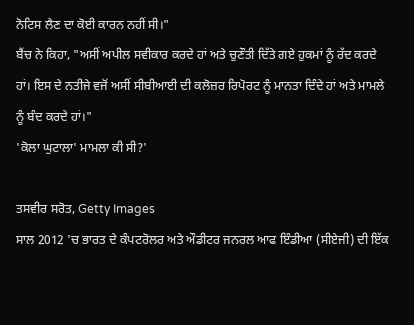ਨੋਟਿਸ ਲੈਣ ਦਾ ਕੋਈ ਕਾਰਨ ਨਹੀਂ ਸੀ।"
ਬੈਂਚ ਨੇ ਕਿਹਾ, "ਅਸੀਂ ਅਪੀਲ ਸਵੀਕਾਰ ਕਰਦੇ ਹਾਂ ਅਤੇ ਚੁਣੌਤੀ ਦਿੱਤੇ ਗਏ ਹੁਕਮਾਂ ਨੂੰ ਰੱਦ ਕਰਦੇ ਹਾਂ। ਇਸ ਦੇ ਨਤੀਜੇ ਵਜੋਂ ਅਸੀਂ ਸੀਬੀਆਈ ਦੀ ਕਲੋਜ਼ਰ ਰਿਪੋਰਟ ਨੂੰ ਮਾਨਤਾ ਦਿੰਦੇ ਹਾਂ ਅਤੇ ਮਾਮਲੇ ਨੂੰ ਬੰਦ ਕਰਦੇ ਹਾਂ।"
'ਕੋਲਾ ਘੁਟਾਲਾ' ਮਾਮਲਾ ਕੀ ਸੀ?'

ਤਸਵੀਰ ਸਰੋਤ, Getty Images
ਸਾਲ 2012 'ਚ ਭਾਰਤ ਦੇ ਕੰਪਟਰੋਲਰ ਅਤੇ ਔਡੀਟਰ ਜਨਰਲ ਆਫ ਇੰਡੀਆ (ਸੀਏਜੀ) ਦੀ ਇੱਕ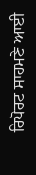ਰਿਪੋਰਟ ਸਾਹਮਣੇ ਆਈ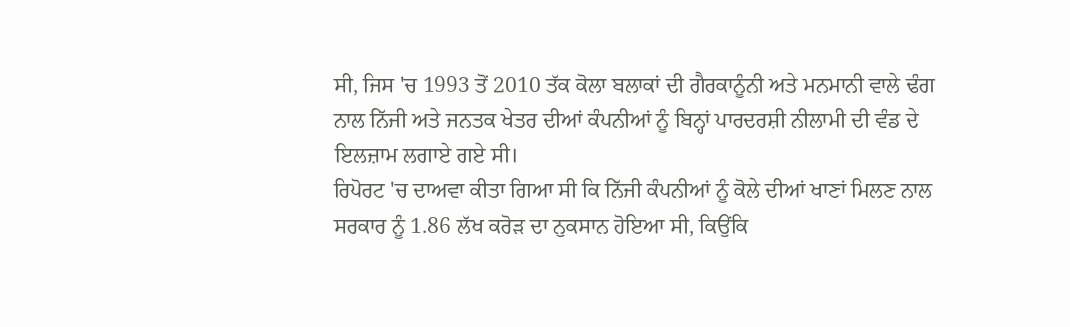ਸੀ, ਜਿਸ 'ਚ 1993 ਤੋਂ 2010 ਤੱਕ ਕੋਲਾ ਬਲਾਕਾਂ ਦੀ ਗੈਰਕਾਨੂੰਨੀ ਅਤੇ ਮਨਮਾਨੀ ਵਾਲੇ ਢੰਗ ਨਾਲ ਨਿੱਜੀ ਅਤੇ ਜਨਤਕ ਖੇਤਰ ਦੀਆਂ ਕੰਪਨੀਆਂ ਨੂੰ ਬਿਨ੍ਹਾਂ ਪਾਰਦਰਸ਼ੀ ਨੀਲਾਮੀ ਦੀ ਵੰਡ ਦੇ ਇਲਜ਼ਾਮ ਲਗਾਏ ਗਏ ਸੀ।
ਰਿਪੋਰਟ 'ਚ ਦਾਅਵਾ ਕੀਤਾ ਗਿਆ ਸੀ ਕਿ ਨਿੱਜੀ ਕੰਪਨੀਆਂ ਨੂੰ ਕੋਲੇ ਦੀਆਂ ਖਾਣਾਂ ਮਿਲਣ ਨਾਲ ਸਰਕਾਰ ਨੂੰ 1.86 ਲੱਖ ਕਰੋੜ ਦਾ ਨੁਕਸਾਨ ਹੋਇਆ ਸੀ, ਕਿਉਂਕਿ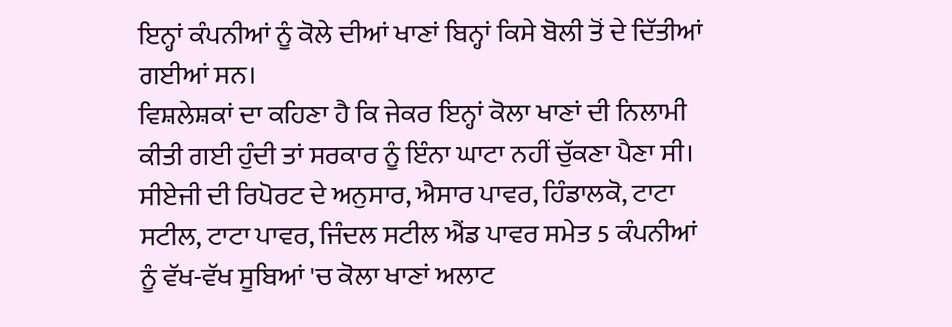ਇਨ੍ਹਾਂ ਕੰਪਨੀਆਂ ਨੂੰ ਕੋਲੇ ਦੀਆਂ ਖਾਣਾਂ ਬਿਨ੍ਹਾਂ ਕਿਸੇ ਬੋਲੀ ਤੋਂ ਦੇ ਦਿੱਤੀਆਂ ਗਈਆਂ ਸਨ।
ਵਿਸ਼ਲੇਸ਼ਕਾਂ ਦਾ ਕਹਿਣਾ ਹੈ ਕਿ ਜੇਕਰ ਇਨ੍ਹਾਂ ਕੋਲਾ ਖਾਣਾਂ ਦੀ ਨਿਲਾਮੀ ਕੀਤੀ ਗਈ ਹੁੰਦੀ ਤਾਂ ਸਰਕਾਰ ਨੂੰ ਇੰਨਾ ਘਾਟਾ ਨਹੀਂ ਚੁੱਕਣਾ ਪੈਣਾ ਸੀ।
ਸੀਏਜੀ ਦੀ ਰਿਪੋਰਟ ਦੇ ਅਨੁਸਾਰ, ਐਸਾਰ ਪਾਵਰ, ਹਿੰਡਾਲਕੋ, ਟਾਟਾ ਸਟੀਲ, ਟਾਟਾ ਪਾਵਰ, ਜਿੰਦਲ ਸਟੀਲ ਐਂਡ ਪਾਵਰ ਸਮੇਤ 5 ਕੰਪਨੀਆਂ ਨੂੰ ਵੱਖ-ਵੱਖ ਸੂਬਿਆਂ 'ਚ ਕੋਲਾ ਖਾਣਾਂ ਅਲਾਟ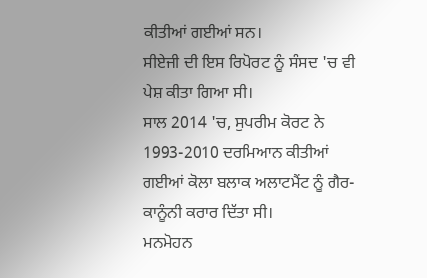ਕੀਤੀਆਂ ਗਈਆਂ ਸਨ।
ਸੀਏਜੀ ਦੀ ਇਸ ਰਿਪੋਰਟ ਨੂੰ ਸੰਸਦ 'ਚ ਵੀ ਪੇਸ਼ ਕੀਤਾ ਗਿਆ ਸੀ।
ਸਾਲ 2014 'ਚ, ਸੁਪਰੀਮ ਕੋਰਟ ਨੇ 1993-2010 ਦਰਮਿਆਨ ਕੀਤੀਆਂ ਗਈਆਂ ਕੋਲਾ ਬਲਾਕ ਅਲਾਟਮੈਂਟ ਨੂੰ ਗੈਰ-ਕਾਨੂੰਨੀ ਕਰਾਰ ਦਿੱਤਾ ਸੀ।
ਮਨਮੋਹਨ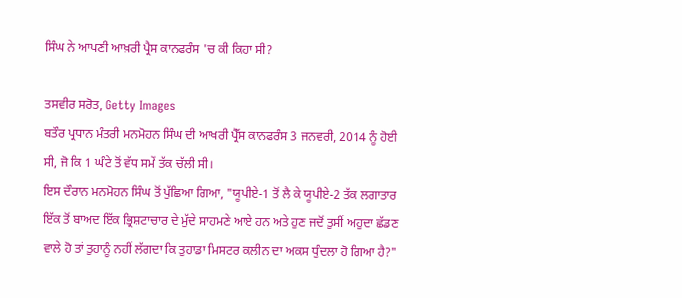ਸਿੰਘ ਨੇ ਆਪਣੀ ਆਖ਼ਰੀ ਪ੍ਰੈਸ ਕਾਨਫਰੰਸ 'ਚ ਕੀ ਕਿਹਾ ਸੀ?

ਤਸਵੀਰ ਸਰੋਤ, Getty Images
ਬਤੌਰ ਪ੍ਰਧਾਨ ਮੰਤਰੀ ਮਨਮੋਹਨ ਸਿੰਘ ਦੀ ਆਖਰੀ ਪ੍ਰੈੱਸ ਕਾਨਫਰੰਸ 3 ਜਨਵਰੀ, 2014 ਨੂੰ ਹੋਈ ਸੀ, ਜੋ ਕਿ 1 ਘੰਟੇ ਤੋਂ ਵੱਧ ਸਮੇਂ ਤੱਕ ਚੱਲੀ ਸੀ।
ਇਸ ਦੌਰਾਨ ਮਨਮੋਹਨ ਸਿੰਘ ਤੋਂ ਪੁੱਛਿਆ ਗਿਆ, "ਯੂਪੀਏ-1 ਤੋਂ ਲੈ ਕੇ ਯੂਪੀਏ-2 ਤੱਕ ਲਗਾਤਾਰ ਇੱਕ ਤੋਂ ਬਾਅਦ ਇੱਕ ਭ੍ਰਿਸ਼ਟਾਚਾਰ ਦੇ ਮੁੱਦੇ ਸਾਹਮਣੇ ਆਏ ਹਨ ਅਤੇ ਹੁਣ ਜਦੋਂ ਤੁਸੀਂ ਅਹੁਦਾ ਛੱਡਣ ਵਾਲੇ ਹੋ ਤਾਂ ਤੁਹਾਨੂੰ ਨਹੀਂ ਲੱਗਦਾ ਕਿ ਤੁਹਾਡਾ ਮਿਸਟਰ ਕਲੀਨ ਦਾ ਅਕਸ ਧੁੰਦਲਾ ਹੋ ਗਿਆ ਹੈ?"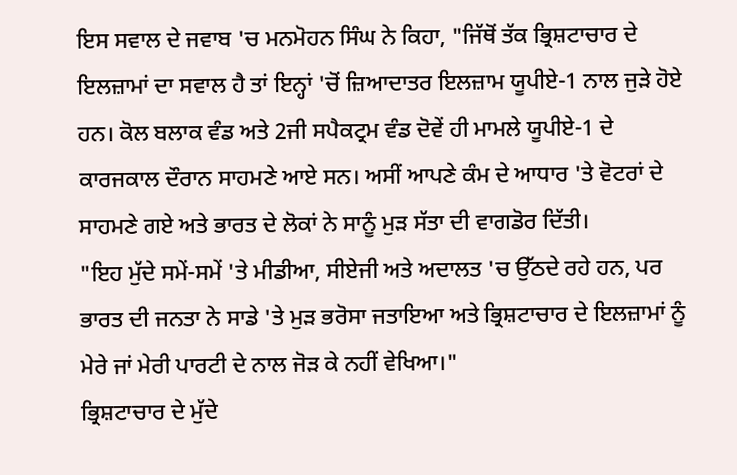ਇਸ ਸਵਾਲ ਦੇ ਜਵਾਬ 'ਚ ਮਨਮੋਹਨ ਸਿੰਘ ਨੇ ਕਿਹਾ, "ਜਿੱਥੋਂ ਤੱਕ ਭ੍ਰਿਸ਼ਟਾਚਾਰ ਦੇ ਇਲਜ਼ਾਮਾਂ ਦਾ ਸਵਾਲ ਹੈ ਤਾਂ ਇਨ੍ਹਾਂ 'ਚੋਂ ਜ਼ਿਆਦਾਤਰ ਇਲਜ਼ਾਮ ਯੂਪੀਏ-1 ਨਾਲ ਜੁੜੇ ਹੋਏ ਹਨ। ਕੋਲ ਬਲਾਕ ਵੰਡ ਅਤੇ 2ਜੀ ਸਪੈਕਟ੍ਰਮ ਵੰਡ ਦੋਵੇਂ ਹੀ ਮਾਮਲੇ ਯੂਪੀਏ-1 ਦੇ ਕਾਰਜਕਾਲ ਦੌਰਾਨ ਸਾਹਮਣੇ ਆਏ ਸਨ। ਅਸੀਂ ਆਪਣੇ ਕੰਮ ਦੇ ਆਧਾਰ 'ਤੇ ਵੋਟਰਾਂ ਦੇ ਸਾਹਮਣੇ ਗਏ ਅਤੇ ਭਾਰਤ ਦੇ ਲੋਕਾਂ ਨੇ ਸਾਨੂੰ ਮੁੜ ਸੱਤਾ ਦੀ ਵਾਗਡੋਰ ਦਿੱਤੀ।
"ਇਹ ਮੁੱਦੇ ਸਮੇਂ-ਸਮੇਂ 'ਤੇ ਮੀਡੀਆ, ਸੀਏਜੀ ਅਤੇ ਅਦਾਲਤ 'ਚ ਉੱਠਦੇ ਰਹੇ ਹਨ, ਪਰ ਭਾਰਤ ਦੀ ਜਨਤਾ ਨੇ ਸਾਡੇ 'ਤੇ ਮੁੜ ਭਰੋਸਾ ਜਤਾਇਆ ਅਤੇ ਭ੍ਰਿਸ਼ਟਾਚਾਰ ਦੇ ਇਲਜ਼ਾਮਾਂ ਨੂੰ ਮੇਰੇ ਜਾਂ ਮੇਰੀ ਪਾਰਟੀ ਦੇ ਨਾਲ ਜੋੜ ਕੇ ਨਹੀਂ ਵੇਖਿਆ।"
ਭ੍ਰਿਸ਼ਟਾਚਾਰ ਦੇ ਮੁੱਦੇ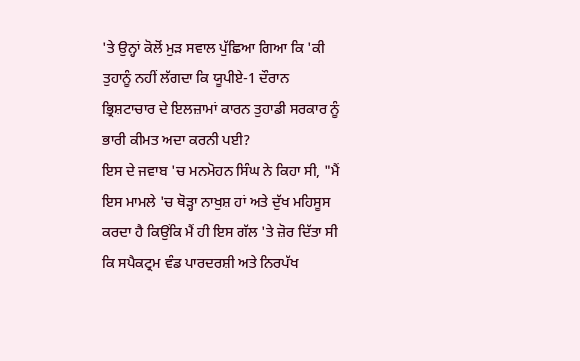'ਤੇ ਉਨ੍ਹਾਂ ਕੋਲੋਂ ਮੁੜ ਸਵਾਲ ਪੁੱਛਿਆ ਗਿਆ ਕਿ 'ਕੀ ਤੁਹਾਨੂੰ ਨਹੀਂ ਲੱਗਦਾ ਕਿ ਯੂਪੀਏ-1 ਦੌਰਾਨ ਭ੍ਰਿਸ਼ਟਾਚਾਰ ਦੇ ਇਲਜ਼ਾਮਾਂ ਕਾਰਨ ਤੁਹਾਡੀ ਸਰਕਾਰ ਨੂੰ ਭਾਰੀ ਕੀਮਤ ਅਦਾ ਕਰਨੀ ਪਈ?
ਇਸ ਦੇ ਜਵਾਬ 'ਚ ਮਨਮੋਹਨ ਸਿੰਘ ਨੇ ਕਿਹਾ ਸੀ, "ਮੈਂ ਇਸ ਮਾਮਲੇ 'ਚ ਥੋੜ੍ਹਾ ਨਾਖੁਸ਼ ਹਾਂ ਅਤੇ ਦੁੱਖ ਮਹਿਸੂਸ ਕਰਦਾ ਹੈ ਕਿਉਂਕਿ ਮੈਂ ਹੀ ਇਸ ਗੱਲ 'ਤੇ ਜ਼ੋਰ ਦਿੱਤਾ ਸੀ ਕਿ ਸਪੈਕਟ੍ਰਮ ਵੰਡ ਪਾਰਦਰਸ਼ੀ ਅਤੇ ਨਿਰਪੱਖ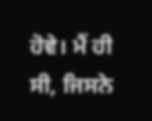ਹੋਵੇ। ਮੈਂ ਹੀ ਸੀ, ਜਿਸਨੇ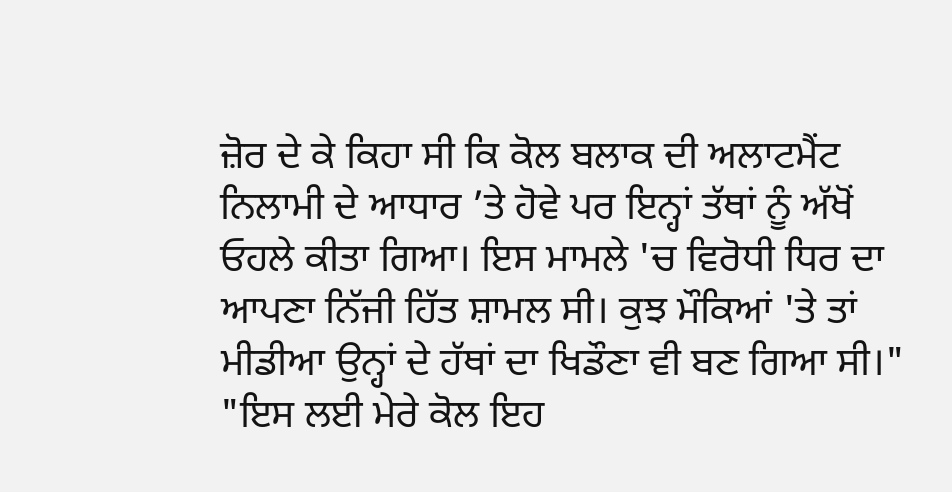ਜ਼ੋਰ ਦੇ ਕੇ ਕਿਹਾ ਸੀ ਕਿ ਕੋਲ ਬਲਾਕ ਦੀ ਅਲਾਟਮੈਂਟ ਨਿਲਾਮੀ ਦੇ ਆਧਾਰ ’ਤੇ ਹੋਵੇ ਪਰ ਇਨ੍ਹਾਂ ਤੱਥਾਂ ਨੂੰ ਅੱਖੋਂ ਓਹਲੇ ਕੀਤਾ ਗਿਆ। ਇਸ ਮਾਮਲੇ 'ਚ ਵਿਰੋਧੀ ਧਿਰ ਦਾ ਆਪਣਾ ਨਿੱਜੀ ਹਿੱਤ ਸ਼ਾਮਲ ਸੀ। ਕੁਝ ਮੌਕਿਆਂ 'ਤੇ ਤਾਂ ਮੀਡੀਆ ਉਨ੍ਹਾਂ ਦੇ ਹੱਥਾਂ ਦਾ ਖਿਡੌਣਾ ਵੀ ਬਣ ਗਿਆ ਸੀ।"
"ਇਸ ਲਈ ਮੇਰੇ ਕੋਲ ਇਹ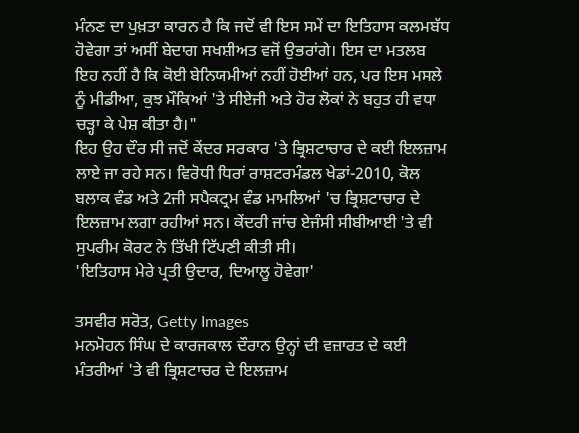ਮੰਨਣ ਦਾ ਪੁਖ਼ਤਾ ਕਾਰਨ ਹੈ ਕਿ ਜਦੋਂ ਵੀ ਇਸ ਸਮੇਂ ਦਾ ਇਤਿਹਾਸ ਕਲਮਬੱਧ ਹੋਵੇਗਾ ਤਾਂ ਅਸੀਂ ਬੇਦਾਗ ਸਖਸ਼ੀਅਤ ਵਜੋਂ ਉਭਰਾਂਗੇ। ਇਸ ਦਾ ਮਤਲਬ ਇਹ ਨਹੀਂ ਹੈ ਕਿ ਕੋਈ ਬੇਨਿਯਮੀਆਂ ਨਹੀਂ ਹੋਈਆਂ ਹਨ, ਪਰ ਇਸ ਮਸਲੇ ਨੂੰ ਮੀਡੀਆ, ਕੁਝ ਮੌਕਿਆਂ 'ਤੇ ਸੀਏਜੀ ਅਤੇ ਹੋਰ ਲੋਕਾਂ ਨੇ ਬਹੁਤ ਹੀ ਵਧਾ ਚੜ੍ਹਾ ਕੇ ਪੇਸ਼ ਕੀਤਾ ਹੈ।"
ਇਹ ਉਹ ਦੌਰ ਸੀ ਜਦੋਂ ਕੇਂਦਰ ਸਰਕਾਰ 'ਤੇ ਭ੍ਰਿਸ਼ਟਾਚਾਰ ਦੇ ਕਈ ਇਲਜ਼ਾਮ ਲਾਏ ਜਾ ਰਹੇ ਸਨ। ਵਿਰੋਧੀ ਧਿਰਾਂ ਰਾਸ਼ਟਰਮੰਡਲ ਖੇਡਾਂ-2010, ਕੋਲ ਬਲਾਕ ਵੰਡ ਅਤੇ 2ਜੀ ਸਪੈਕਟ੍ਰਮ ਵੰਡ ਮਾਮਲਿਆਂ 'ਚ ਭ੍ਰਿਸ਼ਟਾਚਾਰ ਦੇ ਇਲਜ਼ਾਮ ਲਗਾ ਰਹੀਆਂ ਸਨ। ਕੇਂਦਰੀ ਜਾਂਚ ਏਜੰਸੀ ਸੀਬੀਆਈ 'ਤੇ ਵੀ ਸੁਪਰੀਮ ਕੋਰਟ ਨੇ ਤਿੱਖੀ ਟਿੱਪਣੀ ਕੀਤੀ ਸੀ।
'ਇਤਿਹਾਸ ਮੇਰੇ ਪ੍ਰਤੀ ਉਦਾਰ, ਦਿਆਲੂ ਹੋਵੇਗਾ'

ਤਸਵੀਰ ਸਰੋਤ, Getty Images
ਮਨਮੋਹਨ ਸਿੰਘ ਦੇ ਕਾਰਜਕਾਲ ਦੌਰਾਨ ਉਨ੍ਹਾਂ ਦੀ ਵਜ਼ਾਰਤ ਦੇ ਕਈ ਮੰਤਰੀਆਂ 'ਤੇ ਵੀ ਭ੍ਰਿਸ਼ਟਾਚਰ ਦੇ ਇਲਜ਼ਾਮ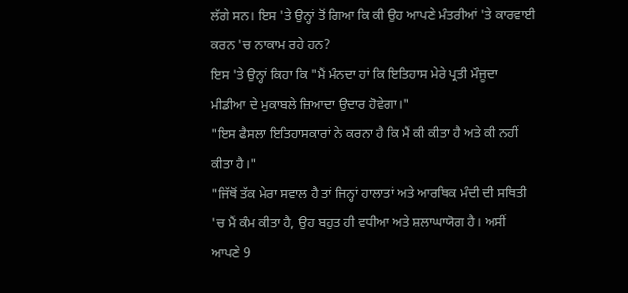ਲੱਗੇ ਸਨ। ਇਸ 'ਤੇ ਉਨ੍ਹਾਂ ਤੋਂ ਗਿਆ ਕਿ ਕੀ ਉਹ ਆਪਣੇ ਮੰਤਰੀਆਂ 'ਤੇ ਕਾਰਵਾਈ ਕਰਨ 'ਚ ਨਾਕਾਮ ਰਹੇ ਹਨ?
ਇਸ 'ਤੇ ਉਨ੍ਹਾਂ ਕਿਹਾ ਕਿ "ਮੈਂ ਮੰਨਦਾ ਹਾਂ ਕਿ ਇਤਿਹਾਸ ਮੇਰੇ ਪ੍ਰਤੀ ਮੌਜੂਦਾ ਮੀਡੀਆ ਦੇ ਮੁਕਾਬਲੇ ਜ਼ਿਆਦਾ ਉਦਾਰ ਹੋਵੇਗਾ।"
"ਇਸ ਫੈਸਲਾ ਇਤਿਹਾਸਕਾਰਾਂ ਨੇ ਕਰਨਾ ਹੈ ਕਿ ਮੈਂ ਕੀ ਕੀਤਾ ਹੈ ਅਤੇ ਕੀ ਨਹੀਂ ਕੀਤਾ ਹੈ।"
"ਜਿੱਥੋਂ ਤੱਕ ਮੇਰਾ ਸਵਾਲ ਹੈ ਤਾਂ ਜਿਨ੍ਹਾਂ ਹਾਲਾਤਾਂ ਅਤੇ ਆਰਥਿਕ ਮੰਦੀ ਦੀ ਸਥਿਤੀ 'ਚ ਮੈਂ ਕੰਮ ਕੀਤਾ ਹੈ, ਉਹ ਬਹੁਤ ਹੀ ਵਧੀਆ ਅਤੇ ਸ਼ਲਾਘਾਯੋਗ ਹੈ। ਅਸੀਂ ਆਪਣੇ 9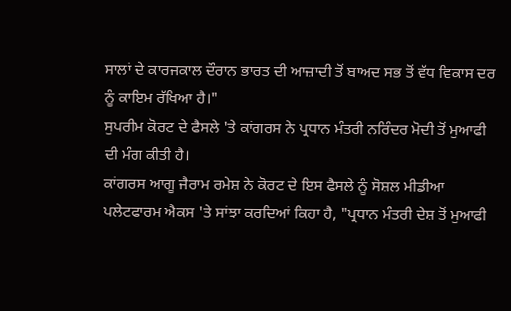ਸਾਲਾਂ ਦੇ ਕਾਰਜਕਾਲ ਦੌਰਾਨ ਭਾਰਤ ਦੀ ਆਜ਼ਾਦੀ ਤੋਂ ਬਾਅਦ ਸਭ ਤੋਂ ਵੱਧ ਵਿਕਾਸ ਦਰ ਨੂੰ ਕਾਇਮ ਰੱਖਿਆ ਹੈ।"
ਸੁਪਰੀਮ ਕੋਰਟ ਦੇ ਫੈਸਲੇ 'ਤੇ ਕਾਂਗਰਸ ਨੇ ਪ੍ਰਧਾਨ ਮੰਤਰੀ ਨਰਿੰਦਰ ਮੋਦੀ ਤੋਂ ਮੁਆਫੀ ਦੀ ਮੰਗ ਕੀਤੀ ਹੈ।
ਕਾਂਗਰਸ ਆਗੂ ਜੈਰਾਮ ਰਮੇਸ਼ ਨੇ ਕੋਰਟ ਦੇ ਇਸ ਫੈਸਲੇ ਨੂੰ ਸੋਸ਼ਲ ਮੀਡੀਆ ਪਲੇਟਫਾਰਮ ਐਕਸ 'ਤੇ ਸਾਂਝਾ ਕਰਦਿਆਂ ਕਿਹਾ ਹੈ, "ਪ੍ਰਧਾਨ ਮੰਤਰੀ ਦੇਸ਼ ਤੋਂ ਮੁਆਫੀ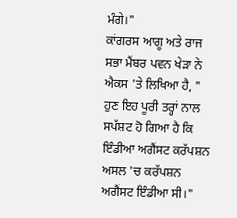ਮੰਗੇ।"
ਕਾਂਗਰਸ ਆਗੂ ਅਤੇ ਰਾਜ ਸਭਾ ਮੈਂਬਰ ਪਵਨ ਖੇੜਾ ਨੇ ਐਕਸ 'ਤੇ ਲਿਖਿਆ ਹੈ, " ਹੁਣ ਇਹ ਪੂਰੀ ਤਰ੍ਹਾਂ ਨਾਲ ਸਪੱਸ਼ਟ ਹੋ ਗਿਆ ਹੈ ਕਿ ਇੰਡੀਆ ਅਗੈਂਸਟ ਕਰੱਪਸ਼ਨ ਅਸਲ 'ਚ ਕਰੱਪਸ਼ਨ ਅਗੈਂਸਟ ਇੰਡੀਆ ਸੀ।"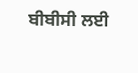ਬੀਬੀਸੀ ਲਈ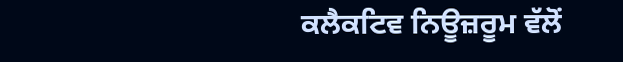ਕਲੈਕਟਿਵ ਨਿਊਜ਼ਰੂਮ ਵੱਲੋਂ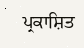ਪ੍ਰਕਾਸ਼ਿਤ